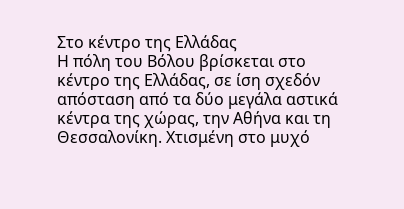Στο κέντρο της Ελλάδας
Η πόλη του Βόλου βρίσκεται στο κέντρο της Ελλάδας, σε ίση σχεδόν απόσταση από τα δύο μεγάλα αστικά κέντρα της χώρας, την Αθήνα και τη Θεσσαλονίκη. Χτισμένη στο μυχό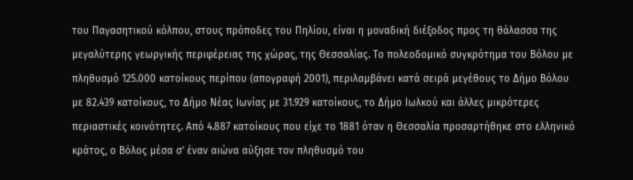του Παγασητικού κόλπου, στους πρόποδες του Πηλίου, είναι η μοναδική διέξοδος προς τη θάλασσα της μεγαλύτερης γεωργικής περιφέρειας της χώρας, της Θεσσαλίας. Το πολεοδομικό συγκρότημα του Βόλου με πληθυσμό 125.000 κατοίκους περίπου (απογραφή 2001), περιλαμβάνει κατά σειρά μεγέθους το Δήμο Βόλου με 82.439 κατοίκους, το Δήμο Νέας Ιωνίας με 31.929 κατοίκους, το Δήμο Ιωλκού και άλλες μικρότερες περιαστικές κοινότητες. Από 4.887 κατοίκους που είχε το 1881 όταν η Θεσσαλία προσαρτήθηκε στο ελληνικό κράτος, ο Βόλος μέσα σ' έναν αιώνα αύξησε τον πληθυσμό του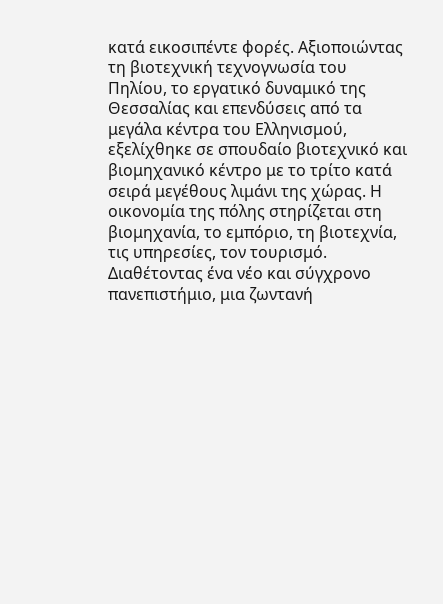κατά εικοσιπέντε φορές. Αξιοποιώντας τη βιοτεχνική τεχνογνωσία του Πηλίου, το εργατικό δυναμικό της Θεσσαλίας και επενδύσεις από τα μεγάλα κέντρα του Ελληνισμού, εξελίχθηκε σε σπουδαίο βιοτεχνικό και βιομηχανικό κέντρο με το τρίτο κατά σειρά μεγέθους λιμάνι της χώρας. Η οικονομία της πόλης στηρίζεται στη βιομηχανία, το εμπόριο, τη βιοτεχνία, τις υπηρεσίες, τον τουρισμό. Διαθέτοντας ένα νέο και σύγχρονο πανεπιστήμιο, μια ζωντανή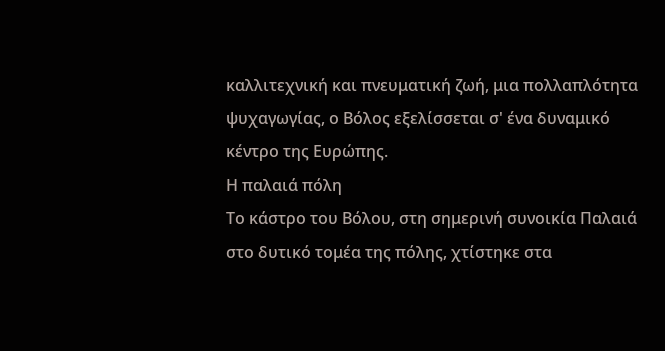καλλιτεχνική και πνευματική ζωή, μια πολλαπλότητα ψυχαγωγίας, ο Βόλος εξελίσσεται σ' ένα δυναμικό κέντρο της Ευρώπης.
Η παλαιά πόλη
Το κάστρο του Βόλου, στη σημερινή συνοικία Παλαιά στο δυτικό τομέα της πόλης, χτίστηκε στα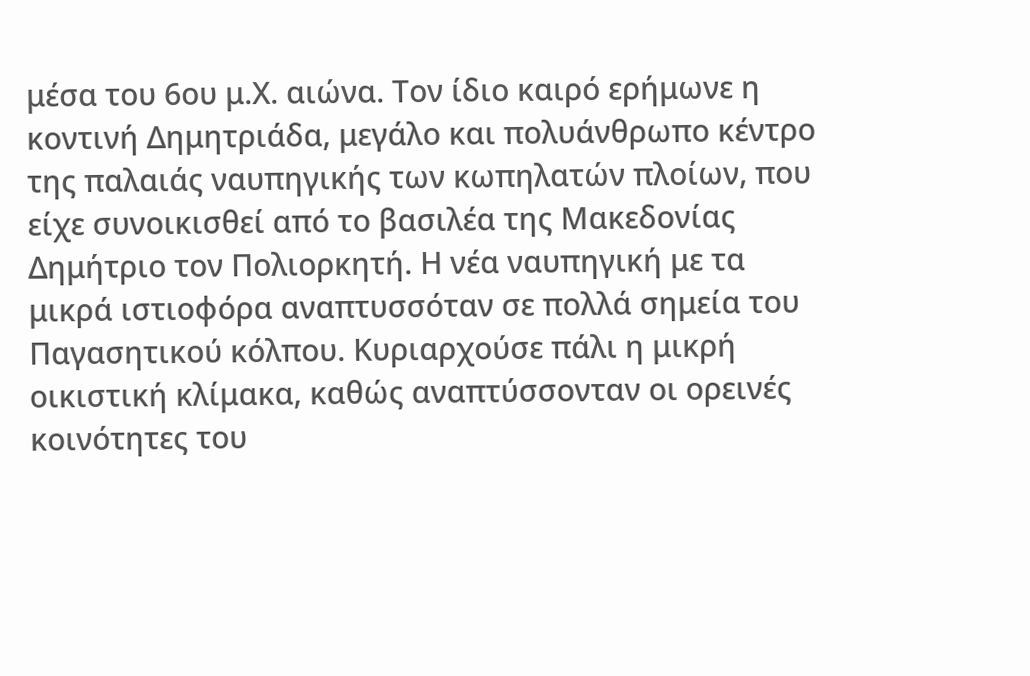μέσα του 6ου μ.Χ. αιώνα. Τον ίδιο καιρό ερήμωνε η κοντινή Δημητριάδα, μεγάλο και πολυάνθρωπο κέντρο της παλαιάς ναυπηγικής των κωπηλατών πλοίων, που είχε συνοικισθεί από το βασιλέα της Μακεδονίας Δημήτριο τον Πολιορκητή. Η νέα ναυπηγική με τα μικρά ιστιοφόρα αναπτυσσόταν σε πολλά σημεία του Παγασητικού κόλπου. Κυριαρχούσε πάλι η μικρή οικιστική κλίμακα, καθώς αναπτύσσονταν οι ορεινές κοινότητες του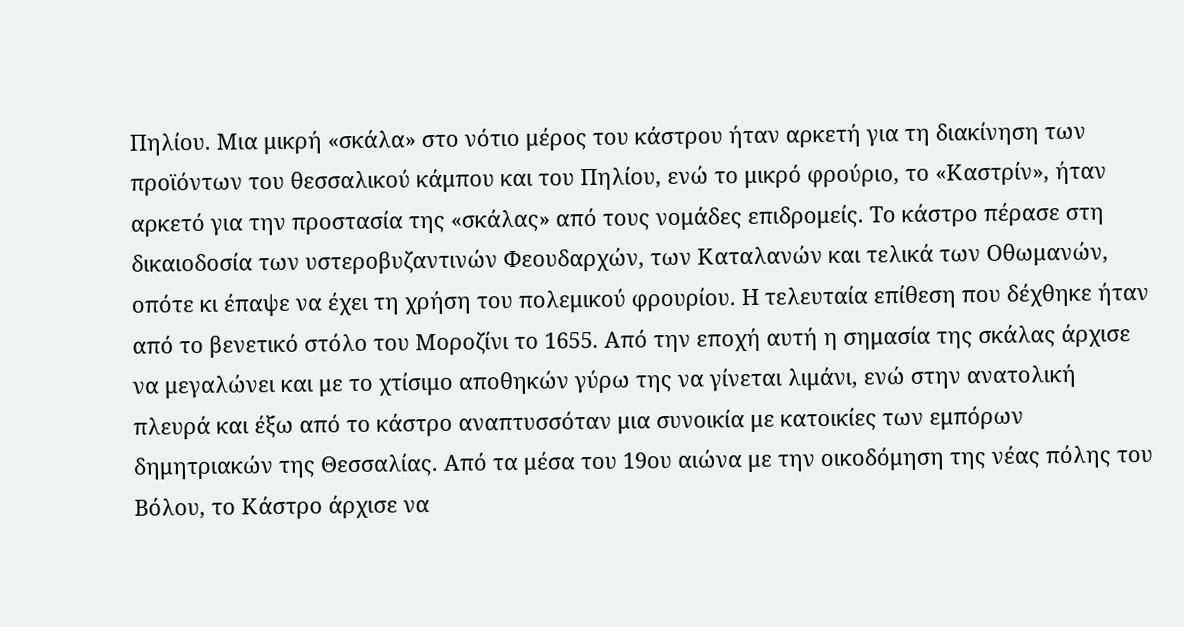Πηλίου. Μια μικρή «σκάλα» στο νότιο μέρος του κάστρου ήταν αρκετή για τη διακίνηση των προϊόντων του θεσσαλικού κάμπου και του Πηλίου, ενώ το μικρό φρούριο, το «Καστρίν», ήταν αρκετό για την προστασία της «σκάλας» από τους νομάδες επιδρομείς. Το κάστρο πέρασε στη δικαιοδοσία των υστεροβυζαντινών Φεουδαρχών, των Καταλανών και τελικά των Οθωμανών, οπότε κι έπαψε να έχει τη χρήση του πολεμικού φρουρίου. Η τελευταία επίθεση που δέχθηκε ήταν από το βενετικό στόλο του Μοροζίνι το 1655. Από την εποχή αυτή η σημασία της σκάλας άρχισε να μεγαλώνει και με το χτίσιμο αποθηκών γύρω της να γίνεται λιμάνι, ενώ στην ανατολική πλευρά και έξω από το κάστρο αναπτυσσόταν μια συνοικία με κατοικίες των εμπόρων δημητριακών της Θεσσαλίας. Από τα μέσα του 19ου αιώνα με την οικοδόμηση της νέας πόλης του Βόλου, το Κάστρο άρχισε να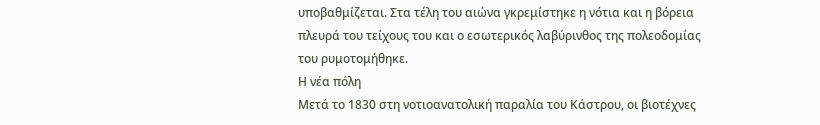υποβαθμίζεται. Στα τέλη του αιώνα γκρεμίστηκε η νότια και η βόρεια πλευρά του τείχους του και ο εσωτερικός λαβύρινθος της πολεοδομίας του ρυμοτομήθηκε.
Η νέα πόλη
Μετά το 1830 στη νοτιοανατολική παραλία του Κάστρου, οι βιοτέχνες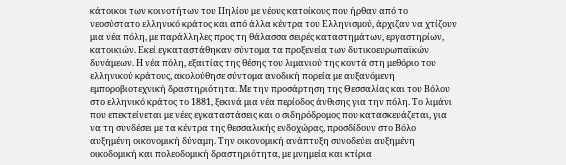κάτοικοι των κοινοτήτων του Πηλίου με νέους κατοίκους που ήρθαν από το νεοσύστατο ελληνικό κράτος και από άλλα κέντρα του Ελληνισμού, άρχιζαν να χτίζουν μια νέα πόλη, με παράλληλες προς τη θάλασσα σειρές καταστημάτων, εργαστηρίων, κατοικιών. Εκεί εγκαταστάθηκαν σύντομα τα προξενεία των δυτικοευρωπαϊκών δυνάμεων. Η νέα πόλη, εξαιτίας της θέσης του λιμανιού της κοντά στη μεθόριο του ελληνικού κράτους, ακολούθησε σύντομα ανοδική πορεία με αυξανόμενη εμποροβιοτεχνική δραστηριότητα. Με την προσάρτηση της Θεσσαλίας και του Βόλου στο ελληνικό κράτος το 1881, ξεκινά μια νέα περίοδος άνθισης για την πόλη. Το λιμάνι που επεκτείνεται με νέες εγκαταστάσεις και ο σιδηρόδρομος που κατασκευάζεται, για να τη συνδέσει με τα κέντρα της θεσσαλικής ενδοχώρας, προσδίδουν στο Βόλο αυξημένη οικονομική δύναμη. Την οικονομική ανάπτυξη συνοδεύει αυξημένη οικοδομική και πολεοδομική δραστηριότητα, με μνημεία και κτίρια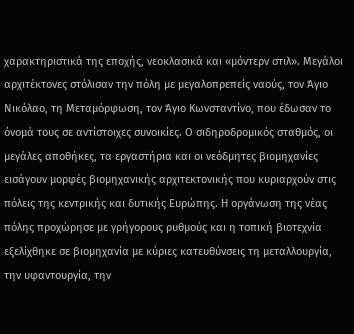χαρακτηριστικά της εποχής, νεοκλασικά και «μόντερν στιλ». Μεγάλοι αρχιτέκτονες στόλισαν την πόλη με μεγαλοπρεπείς ναούς, τον Άγιο Νικόλαο, τη Μεταμόρφωση, τον Άγιο Κωνσταντίνο, που έδωσαν το όνομά τους σε αντίστοιχες συνοικίες. Ο σιδηροδρομικός σταθμός, οι μεγάλες αποθήκες, τα εργαστήρια και οι νεόδμητες βιομηχανίες εισάγουν μορφές βιομηχανικής αρχιτεκτονικής που κυριαρχούν στις πόλεις της κεντρικής και δυτικής Ευρώπης. Η οργάνωση της νέας πόλης προχώρησε με γρήγορους ρυθμούς και η τοπική βιοτεχνία εξελίχθηκε σε βιομηχανία με κύριες κατευθύνσεις τη μεταλλουργία, την υφαντουργία, την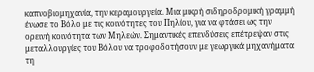καπνοβιομηχανία, την κεραμουργεία. Μια μικρή σιδηροδρομική γραμμή ένωσε το Βόλο με τις κοινότητες του Πηλίου, για να φτάσει ως την ορεινή κοινότητα των Μηλεών. Σημαντικές επενδύσεις επέτρεψαν στις μεταλλουργίες του Βόλου να τροφοδοτήσουν με γεωργικά μηχανήματα τη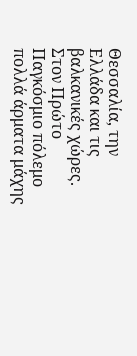Θεσσαλία, την Ελλάδα και τις βαλκανικές χώρες. Στον Πρώτο Παγκόσμιο πόλεμο πολλά άρματα μάχης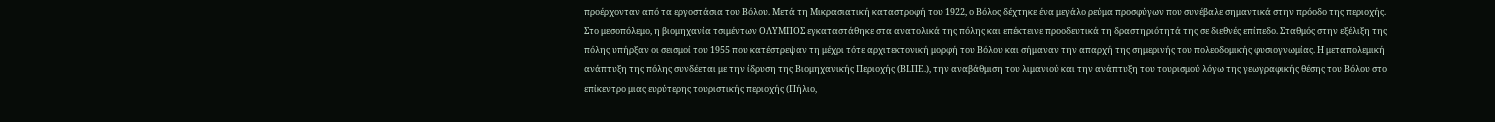προέρχονταν από τα εργοστάσια του Βόλου. Μετά τη Μικρασιατική καταστροφή του 1922, ο Βόλος δέχτηκε ένα μεγάλο ρεύμα προσφύγων που συνέβαλε σημαντικά στην πρόοδο της περιοχής. Στο μεσοπόλεμο, η βιομηχανία τσιμέντων ΟΛΥΜΠΟΣ εγκαταστάθηκε στα ανατολικά της πόλης και επέκτεινε προοδευτικά τη δραστηριότητά της σε διεθνές επίπεδο. Σταθμός στην εξέλιξη της πόλης υπήρξαν οι σεισμοί του 1955 που κατέστρεψαν τη μέχρι τότε αρχιτεκτονική μορφή του Βόλου και σήμαναν την απαρχή της σημερινής του πολεοδομικής φυσιογνωμίας. Η μεταπολεμική ανάπτυξη της πόλης συνδέεται με την ίδρυση της Βιομηχανικής Περιοχής (ΒΙ.ΠΕ.), την αναβάθμιση του λιμανιού και την ανάπτυξη του τουρισμού λόγω της γεωγραφικής θέσης του Βόλου στο επίκεντρο μιας ευρύτερης τουριστικής περιοχής (Πήλιο,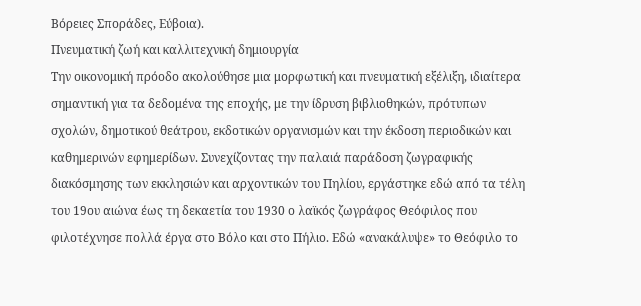Βόρειες Σποράδες, Εύβοια).
Πνευματική ζωή και καλλιτεχνική δημιουργία
Την οικονομική πρόοδο ακολούθησε μια μορφωτική και πνευματική εξέλιξη, ιδιαίτερα σημαντική για τα δεδομένα της εποχής, με την ίδρυση βιβλιοθηκών, πρότυπων σχολών, δημοτικού θεάτρου, εκδοτικών οργανισμών και την έκδοση περιοδικών και καθημερινών εφημερίδων. Συνεχίζοντας την παλαιά παράδοση ζωγραφικής διακόσμησης των εκκλησιών και αρχοντικών του Πηλίου, εργάστηκε εδώ από τα τέλη του 19ου αιώνα έως τη δεκαετία του 1930 ο λαϊκός ζωγράφος Θεόφιλος που φιλοτέχνησε πολλά έργα στο Βόλο και στο Πήλιο. Εδώ «ανακάλυψε» το Θεόφιλο το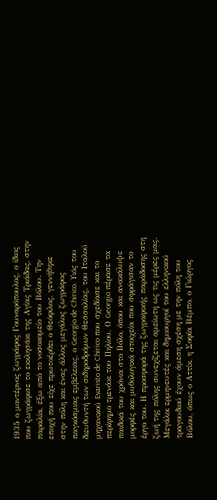1935 ο μοντέρνος ζωγράφος Γουναρόπουλος, ο ίδιος που ζωγράφισε το εκκλησάκι της Αγίας Τριάδας, στην παραλία, έξω από το νοσοκομείο του Βόλου. Την εποχή που είχε πρωτοέρθει ο Θεόφιλος, γεννήθηκε στην πόλη και ένας άλλος μεγάλος ζωγράφος παγκόσμιας εμβέλειας, ο Georgio de Chirico. Υιός του διευθυντή των σιδηροδρόμων Θεσσαλίας, του Ιταλού μηχανικού Evaristo de Chirico που σχεδίασε και το περίφημο τρενάκι του Πηλίου, Ο Georgio πέρασε τα παιδικά του χρόνια στο Βόλο, όπου και ανακάλυψε μορφές και μυθολογικά στοιχεία που σφράγισαν το έργο του. Η προσφορά της ζωγραφικής παράδοσης στη ζωή της πόλης συνεχίζεται αμείωτη ως τις μέρες μας. Μεγάλοι ερμηνευτές και δημιουργοί του ελληνικού τραγουδιού έχουν άμεση σχέση με την πόλη του Βόλου, όπως ο Αττίκ, η Σοφία Βέμπο, ο Γιώργος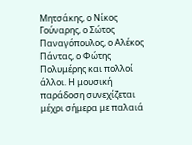Μητσάκης, ο Νίκος Γούναρης, ο Σώτος Παναγόπουλος, ο Αλέκος Πάντας, ο Φώτης Πολυμέρης και πολλοί άλλοι. Η μουσική παράδοση συνεχίζεται μέχρι σήμερα με παλαιά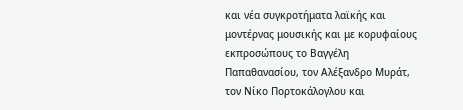και νέα συγκροτήματα λαϊκής και μοντέρνας μουσικής και με κορυφαίους εκπροσώπους το Βαγγέλη Παπαθανασίου, τον Αλέξανδρο Μυράτ, τον Νίκο Πορτοκάλογλου και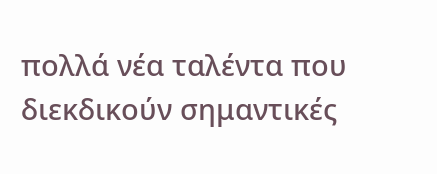πολλά νέα ταλέντα που διεκδικούν σημαντικές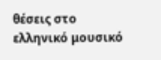θέσεις στο ελληνικό μουσικό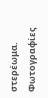στερέωμα.
Φωτογραφίες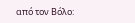από τον Βόλο: